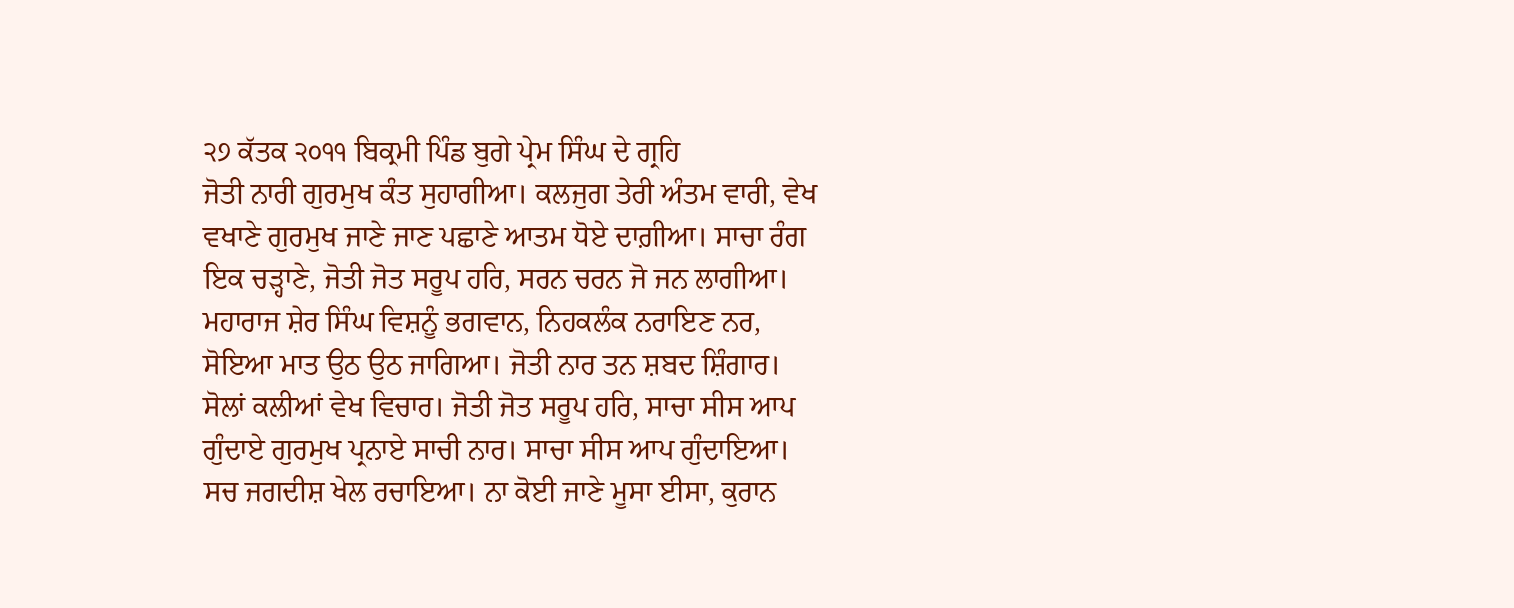੨੭ ਕੱਤਕ ੨੦੧੧ ਬਿਕ੍ਰਮੀ ਪਿੰਡ ਬੁਗੇ ਪ੍ਰੇਮ ਸਿੰਘ ਦੇ ਗ੍ਰਹਿ
ਜੋਤੀ ਨਾਰੀ ਗੁਰਮੁਖ ਕੰਤ ਸੁਹਾਗੀਆ। ਕਲਜੁਗ ਤੇਰੀ ਅੰਤਮ ਵਾਰੀ, ਵੇਖ ਵਖਾਣੇ ਗੁਰਮੁਖ ਜਾਣੇ ਜਾਣ ਪਛਾਣੇ ਆਤਮ ਧੋਏ ਦਾਗ਼ੀਆ। ਸਾਚਾ ਰੰਗ ਇਕ ਚੜ੍ਹਾਣੇ, ਜੋਤੀ ਜੋਤ ਸਰੂਪ ਹਰਿ, ਸਰਨ ਚਰਨ ਜੋ ਜਨ ਲਾਗੀਆ। ਮਹਾਰਾਜ ਸ਼ੇਰ ਸਿੰਘ ਵਿਸ਼ਨੂੰ ਭਗਵਾਨ, ਨਿਹਕਲੰਕ ਨਰਾਇਣ ਨਰ, ਸੋਇਆ ਮਾਤ ਉਠ ਉਠ ਜਾਗਿਆ। ਜੋਤੀ ਨਾਰ ਤਨ ਸ਼ਬਦ ਸ਼ਿੰਗਾਰ। ਸੋਲਾਂ ਕਲੀਆਂ ਵੇਖ ਵਿਚਾਰ। ਜੋਤੀ ਜੋਤ ਸਰੂਪ ਹਰਿ, ਸਾਚਾ ਸੀਸ ਆਪ ਗੁੰਦਾਏ ਗੁਰਮੁਖ ਪ੍ਰਨਾਏ ਸਾਚੀ ਨਾਰ। ਸਾਚਾ ਸੀਸ ਆਪ ਗੁੰਦਾਇਆ। ਸਚ ਜਗਦੀਸ਼ ਖੇਲ ਰਚਾਇਆ। ਨਾ ਕੋਈ ਜਾਣੇ ਮੂਸਾ ਈਸਾ, ਕੁਰਾਨ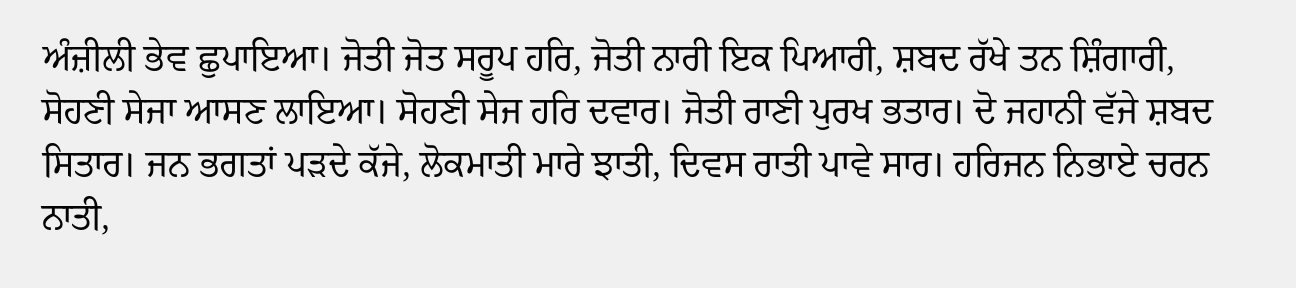ਅੰਜ਼ੀਲੀ ਭੇਵ ਛੁਪਾਇਆ। ਜੋਤੀ ਜੋਤ ਸਰੂਪ ਹਰਿ, ਜੋਤੀ ਨਾਰੀ ਇਕ ਪਿਆਰੀ, ਸ਼ਬਦ ਰੱਖੇ ਤਨ ਸ਼ਿੰਗਾਰੀ, ਸੋਹਣੀ ਸੇਜਾ ਆਸਣ ਲਾਇਆ। ਸੋਹਣੀ ਸੇਜ ਹਰਿ ਦਵਾਰ। ਜੋਤੀ ਰਾਣੀ ਪੁਰਖ ਭਤਾਰ। ਦੋ ਜਹਾਨੀ ਵੱਜੇ ਸ਼ਬਦ ਸਿਤਾਰ। ਜਨ ਭਗਤਾਂ ਪੜਦੇ ਕੱਜੇ, ਲੋਕਮਾਤੀ ਮਾਰੇ ਝਾਤੀ, ਦਿਵਸ ਰਾਤੀ ਪਾਵੇ ਸਾਰ। ਹਰਿਜਨ ਨਿਭਾਏ ਚਰਨ ਨਾਤੀ,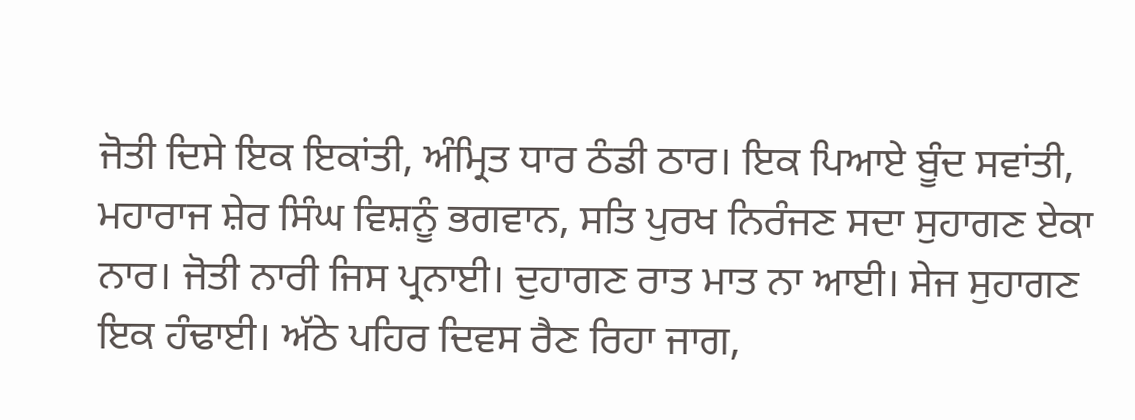ਜੋਤੀ ਦਿਸੇ ਇਕ ਇਕਾਂਤੀ, ਅੰਮ੍ਰਿਤ ਧਾਰ ਠੰਡੀ ਠਾਰ। ਇਕ ਪਿਆਏ ਬੂੰਦ ਸਵਾਂਤੀ, ਮਹਾਰਾਜ ਸ਼ੇਰ ਸਿੰਘ ਵਿਸ਼ਨੂੰ ਭਗਵਾਨ, ਸਤਿ ਪੁਰਖ ਨਿਰੰਜਣ ਸਦਾ ਸੁਹਾਗਣ ਏਕਾ ਨਾਰ। ਜੋਤੀ ਨਾਰੀ ਜਿਸ ਪ੍ਰਨਾਈ। ਦੁਹਾਗਣ ਰਾਤ ਮਾਤ ਨਾ ਆਈ। ਸੇਜ ਸੁਹਾਗਣ ਇਕ ਹੰਢਾਈ। ਅੱਠੇ ਪਹਿਰ ਦਿਵਸ ਰੈਣ ਰਿਹਾ ਜਾਗ,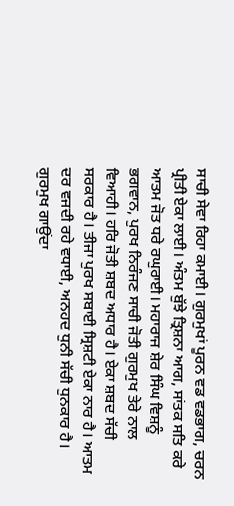ਸਾਚੀ ਸੇਵਾ ਰਿਹਾ ਕਮਾਈ। ਗੁਰਮੁਖਾਂ ਪੂਰਨ ਵਡ ਵਡਭਾਗ, ਚਰਨ ਪ੍ਰੀਤੀ ਏਕਾ ਲਾਈ। ਅੰਤਮ ਬੁੱਝੇ ਤ੍ਰਿਸ਼ਨਾ ਆਗ, ਸਾਂਤਕ ਸਤਿ ਕਰੇ ਆਤਮ ਜੋਤ ਧਰੇ ਰਘੁਰਾਈ। ਮਹਾਰਾਜ ਸ਼ੇਰ ਸਿੰਘ ਵਿਸ਼ਨੂੰ ਭਗਵਾਨ, ਪੁਰਖ ਨਿਰੰਜਣ ਸਾਚੀ ਜੋਤੀ ਗੁਰਮੁਖ ਤੇਰੇ ਨਾਲ ਵਿਆਹੀ। ਹਰਿ ਜੋਤੀ ਸ਼ਬਦ ਅਧਾਰ ਹੈ। ਏਕਾ ਸ਼ਬਦ ਸੱਚੀ ਸਰਕਾਰ ਹੈ। ਤੀਜਾ ਪੁਰਖ ਸਬਾਈ ਸ੍ਰਿਸ਼ਟੀ ਏਕਾ ਨਾਰ ਹੈ। ਆਤਮ ਦਰ ਵਜਦੀ ਰਹੇ ਵਧਾਈ, ਅਨਹਦ ਧੁਨੀ ਸੱਚੀ ਧੁਨਕਾਰ ਹੈ। ਗੁਰਮੁਖ ਗਾਉਂਦਾ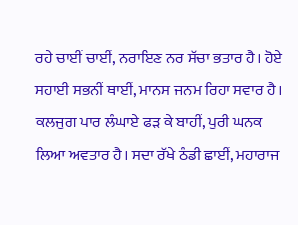ਰਹੇ ਚਾਈਂ ਚਾਈਂ, ਨਰਾਇਣ ਨਰ ਸੱਚਾ ਭਤਾਰ ਹੈ। ਹੋਏ ਸਹਾਈ ਸਭਨੀਂ ਥਾਈਂ, ਮਾਨਸ ਜਨਮ ਰਿਹਾ ਸਵਾਰ ਹੈ। ਕਲਜੁਗ ਪਾਰ ਲੰਘਾਏ ਫੜ ਕੇ ਬਾਹੀਂ, ਪੁਰੀ ਘਨਕ ਲਿਆ ਅਵਤਾਰ ਹੈ। ਸਦਾ ਰੱਖੇ ਠੰਡੀ ਛਾਈਂ, ਮਹਾਰਾਜ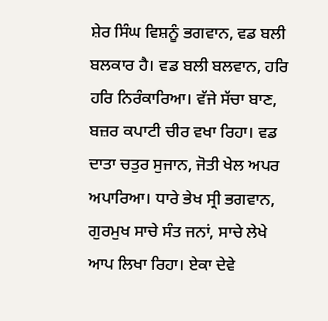ਸ਼ੇਰ ਸਿੰਘ ਵਿਸ਼ਨੂੰ ਭਗਵਾਨ, ਵਡ ਬਲੀ ਬਲਕਾਰ ਹੈ। ਵਡ ਬਲੀ ਬਲਵਾਨ, ਹਰਿ ਹਰਿ ਨਿਰੰਕਾਰਿਆ। ਵੱਜੇ ਸੱਚਾ ਬਾਣ, ਬਜ਼ਰ ਕਪਾਟੀ ਚੀਰ ਵਖਾ ਰਿਹਾ। ਵਡ ਦਾਤਾ ਚਤੁਰ ਸੁਜਾਨ, ਜੋਤੀ ਖੇਲ ਅਪਰ ਅਪਾਰਿਆ। ਧਾਰੇ ਭੇਖ ਸ੍ਰੀ ਭਗਵਾਨ, ਗੁਰਮੁਖ ਸਾਚੇ ਸੰਤ ਜਨਾਂ, ਸਾਚੇ ਲੇਖੇ ਆਪ ਲਿਖਾ ਰਿਹਾ। ਏਕਾ ਦੇਵੇ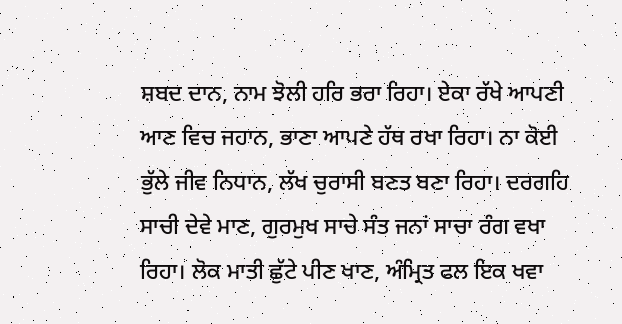ਸ਼ਬਦ ਦਾਨ, ਨਾਮ ਝੋਲੀ ਹਰਿ ਭਰਾ ਰਿਹਾ। ਏਕਾ ਰੱਖੇ ਆਪਣੀ ਆਣ ਵਿਚ ਜਹਾਨ, ਭਾਣਾ ਆਪਣੇ ਹੱਥ ਰਖਾ ਰਿਹਾ। ਨਾ ਕੋਈ ਭੁੱਲੇ ਜੀਵ ਨਿਧਾਨ, ਲੱਖ ਚੁਰਾਸੀ ਬਣਤ ਬਣਾ ਰਿਹਾ। ਦਰਗਹਿ ਸਾਚੀ ਦੇਵੇ ਮਾਣ, ਗੁਰਮੁਖ ਸਾਚੇ ਸੰਤ ਜਨਾਂ ਸਾਚਾ ਰੰਗ ਵਖਾ ਰਿਹਾ। ਲੋਕ ਮਾਤੀ ਛੁੱਟੇ ਪੀਣ ਖਾਣ, ਅੰਮ੍ਰਿਤ ਫਲ ਇਕ ਖਵਾ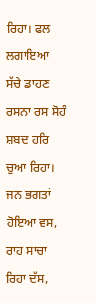ਰਿਹਾ। ਫਲ ਲਗਾਇਆ ਸੱਚੇ ਡਾਹਣ ਰਸਨਾ ਰਸ ਸੋਹੰ ਸ਼ਬਦ ਹਰਿ ਚੁਆ ਰਿਹਾ। ਜਨ ਭਗਤਾਂ ਹੋਇਆ ਵਸ, ਰਾਹ ਸਾਚਾ ਰਿਹਾ ਦੱਸ,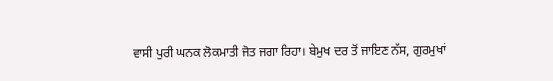ਵਾਸੀ ਪੁਰੀ ਘਨਕ ਲੋਕਮਾਤੀ ਜੋਤ ਜਗਾ ਰਿਹਾ। ਬੇਮੁਖ ਦਰ ਤੋਂ ਜਾਇਣ ਨੱਸ, ਗੁਰਮੁਖਾਂ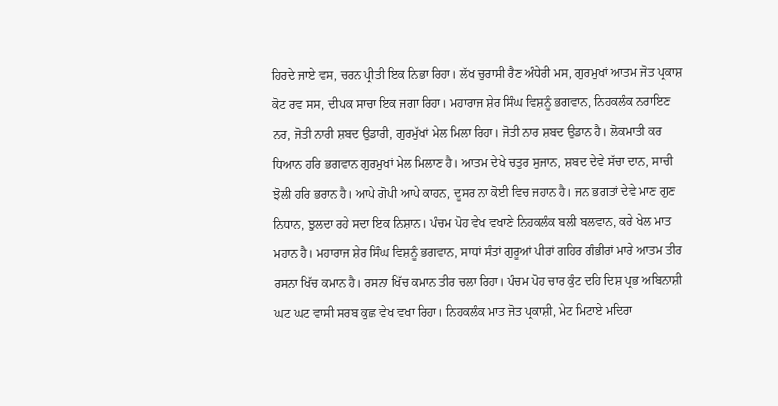ਹਿਰਦੇ ਜਾਏ ਵਸ, ਚਰਨ ਪ੍ਰੀਤੀ ਇਕ ਨਿਭਾ ਰਿਹਾ। ਲੱਖ ਚੁਰਾਸੀ ਰੈਣ ਅੰਧੇਰੀ ਮਸ, ਗੁਰਮੁਖਾਂ ਆਤਮ ਜੋਤ ਪ੍ਰਕਾਸ਼ ਕੋਟ ਰਵ ਸਸ, ਦੀਪਕ ਸਾਚਾ ਇਕ ਜਗਾ ਰਿਹਾ। ਮਹਾਰਾਜ ਸ਼ੇਰ ਸਿੰਘ ਵਿਸ਼ਨੂੰ ਭਗਵਾਨ, ਨਿਹਕਲੰਕ ਨਰਾਇਣ ਨਰ, ਜੋਤੀ ਨਾਰੀ ਸ਼ਬਦ ਉਡਾਰੀ, ਗੁਰਮੁੱਖਾਂ ਮੇਲ ਮਿਲਾ ਰਿਹਾ। ਜੋਤੀ ਨਾਰ ਸ਼ਬਦ ਉਡਾਨ ਹੈ। ਲੋਕਮਾਤੀ ਕਰ ਧਿਆਨ ਹਰਿ ਭਗਵਾਨ ਗੁਰਮੁਖਾਂ ਮੇਲ ਮਿਲਾਣ ਹੈ। ਆਤਮ ਦੇਖੇ ਚਤੁਰ ਸੁਜਾਨ, ਸ਼ਬਦ ਦੇਵੇ ਸੱਚਾ ਦਾਨ, ਸਾਚੀ ਝੋਲੀ ਹਰਿ ਭਰਾਨ ਹੈ। ਆਪੇ ਗੋਪੀ ਆਪੇ ਕਾਹਨ, ਦੂਸਰ ਨਾ ਕੋਈ ਵਿਚ ਜਹਾਨ ਹੈ। ਜਨ ਭਗਤਾਂ ਦੇਵੇ ਮਾਣ ਗੁਣ ਨਿਧਾਨ, ਝੁਲਦਾ ਰਹੇ ਸਦਾ ਇਕ ਨਿਸ਼ਾਨ। ਪੰਚਮ ਪੋਹ ਵੇਖ ਵਖਾਣੇ ਨਿਹਕਲੰਕ ਬਲੀ ਬਲਵਾਨ, ਕਰੇ ਖੇਲ ਮਾਤ ਮਹਾਨ ਹੈ। ਮਹਾਰਾਜ ਸ਼ੇਰ ਸਿੰਘ ਵਿਸ਼ਨੂੰ ਭਗਵਾਨ, ਸਾਧਾਂ ਸੰਤਾਂ ਗੁਰੂਆਂ ਪੀਰਾਂ ਗਹਿਰ ਗੰਭੀਰਾਂ ਮਾਰੇ ਆਤਮ ਤੀਰ ਰਸਨਾ ਖਿੱਚ ਕਮਾਨ ਹੈ। ਰਸਨਾ ਖਿੱਚ ਕਮਾਨ ਤੀਰ ਚਲਾ ਰਿਹਾ। ਪੰਚਮ ਪੋਹ ਚਾਰ ਕੁੰਟ ਦਹਿ ਦਿਸ਼ ਪ੍ਰਭ ਅਬਿਨਾਸ਼ੀ ਘਟ ਘਟ ਵਾਸੀ ਸਰਬ ਕੁਛ ਵੇਖ ਵਖਾ ਰਿਹਾ। ਨਿਹਕਲੰਕ ਮਾਤ ਜੋਤ ਪ੍ਰਕਾਸ਼ੀ, ਮੇਟ ਮਿਟਾਏ ਮਦਿਰਾ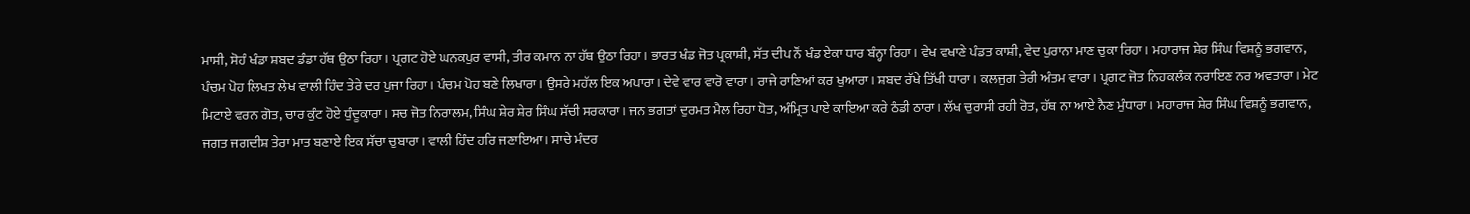ਮਾਸੀ, ਸੋਹੰ ਖੰਡਾ ਸ਼ਬਦ ਡੰਡਾ ਹੱਥ ਉਠਾ ਰਿਹਾ। ਪ੍ਰਗਟ ਹੋਏ ਘਨਕਪੁਰ ਵਾਸੀ, ਤੀਰ ਕਮਾਨ ਨਾ ਹੱਥ ਉਠਾ ਰਿਹਾ। ਭਾਰਤ ਖੰਡ ਜੋਤ ਪ੍ਰਕਾਸ਼ੀ, ਸੱਤ ਦੀਪ ਨੌਂ ਖੰਡ ਏਕਾ ਧਾਰ ਬੰਨ੍ਹਾ ਰਿਹਾ। ਵੇਖ ਵਖਾਣੇ ਪੰਡਤ ਕਾਸ਼ੀ, ਵੇਦ ਪੁਰਾਨਾ ਮਾਣ ਚੁਕਾ ਰਿਹਾ। ਮਹਾਰਾਜ ਸ਼ੇਰ ਸਿੰਘ ਵਿਸ਼ਨੂੰ ਭਗਵਾਨ, ਪੰਚਮ ਪੋਹ ਲਿਖਤ ਲੇਖ ਵਾਲੀ ਹਿੰਦ ਤੇਰੇ ਦਰ ਪੁਜਾ ਰਿਹਾ। ਪੰਚਮ ਪੋਹ ਬਣੇ ਲਿਖਾਰਾ। ਉਸਰੇ ਮਹੱਲ ਇਕ ਅਪਾਰਾ। ਦੇਵੇ ਵਾਰ ਵਾਰੋ ਵਾਰਾ। ਰਾਜੇ ਰਾਣਿਆਂ ਕਰ ਖੁਆਰਾ। ਸ਼ਬਦ ਰੱਖੇ ਤਿੱਖੀ ਧਾਰਾ। ਕਲਜੁਗ ਤੇਰੀ ਅੰਤਮ ਵਾਰਾ। ਪ੍ਰਗਟ ਜੋਤ ਨਿਹਕਲੰਕ ਨਰਾਇਣ ਨਰ ਅਵਤਾਰਾ। ਮੇਟ ਮਿਟਾਏ ਵਰਨ ਗੋਤ, ਚਾਰ ਕੁੰਟ ਹੋਏ ਧੁੰਦੂਕਾਰਾ। ਸਚ ਜੋਤ ਨਿਰਾਲਮ, ਸਿੰਘ ਸ਼ੇਰ ਸ਼ੇਰ ਸਿੰਘ ਸੱਚੀ ਸਰਕਾਰਾ। ਜਨ ਭਗਤਾਂ ਦੁਰਮਤ ਮੈਲ ਰਿਹਾ ਧੋਤ, ਅੰਮ੍ਰਿਤ ਪਾਏ ਕਾਇਆ ਕਰੇ ਠੰਡੀ ਠਾਰਾ। ਲੱਖ ਚੁਰਾਸੀ ਰਹੀ ਰੋਤ, ਹੱਥ ਨਾ ਆਏ ਨੈਣ ਮੁੰਧਾਰਾ। ਮਹਾਰਾਜ ਸ਼ੇਰ ਸਿੰਘ ਵਿਸ਼ਨੂੰ ਭਗਵਾਨ, ਜਗਤ ਜਗਦੀਸ਼ ਤੇਰਾ ਮਾਤ ਬਣਾਏ ਇਕ ਸੱਚਾ ਚੁਬਾਰਾ। ਵਾਲੀ ਹਿੰਦ ਹਰਿ ਜਣਾਇਆ। ਸਾਚੇ ਮੰਦਰ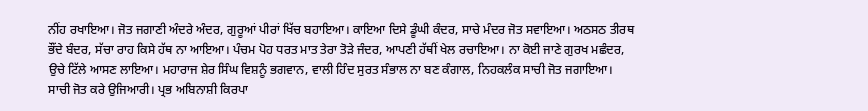ਨੀਂਹ ਰਖਾਇਆ। ਜੋਤ ਜਗਾਣੀ ਅੰਦਰੇ ਅੰਦਰ, ਗੁਰੂਆਂ ਪੀਰਾਂ ਖਿੱਚ ਬਹਾਇਆ। ਕਾਇਆ ਦਿਸੇ ਡੂੰਘੀ ਕੰਦਰ, ਸਾਚੇ ਮੰਦਰ ਜੋਤ ਸਵਾਇਆ। ਅਠਸਠ ਤੀਰਥ ਭੌਂਦੇ ਬੰਦਰ, ਸੱਚਾ ਰਾਹ ਕਿਸੇ ਹੱਥ ਨਾ ਆਇਆ। ਪੰਚਮ ਪੋਹ ਧਰਤ ਮਾਤ ਤੇਰਾ ਤੋੜੇ ਜੰਦਰ, ਆਪਣੀ ਹੱਥੀਂ ਖੇਲ ਰਚਾਇਆ। ਨਾ ਕੋਈ ਜਾਣੇ ਗੁਰਖ ਮਛੰਦਰ, ਉਚੇ ਟਿੱਲੇ ਆਸਣ ਲਾਇਆ। ਮਹਾਰਾਜ ਸ਼ੇਰ ਸਿੰਘ ਵਿਸ਼ਨੂੰ ਭਗਵਾਨ, ਵਾਲੀ ਹਿੰਦ ਸੁਰਤ ਸੰਭਾਲ ਨਾ ਬਣ ਕੰਗਾਲ, ਨਿਹਕਲੰਕ ਸਾਚੀ ਜੋਤ ਜਗਾਇਆ। ਸਾਚੀ ਜੋਤ ਕਰੇ ਉਜਿਆਰੀ। ਪ੍ਰਭ ਅਬਿਨਾਸ਼ੀ ਕਿਰਪਾ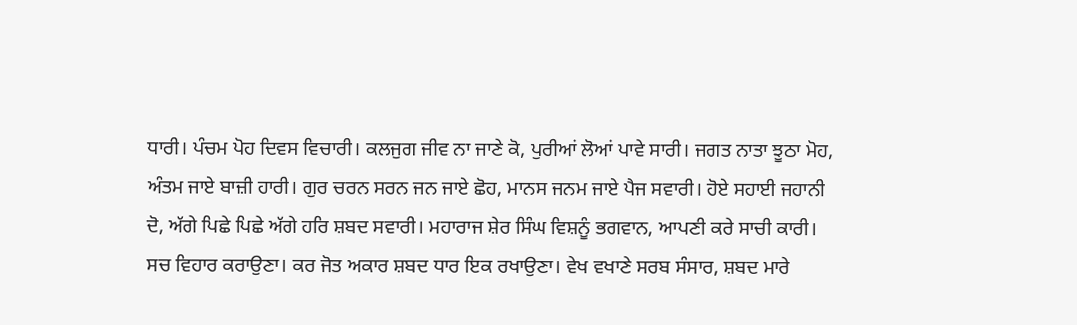ਧਾਰੀ। ਪੰਚਮ ਪੋਹ ਦਿਵਸ ਵਿਚਾਰੀ। ਕਲਜੁਗ ਜੀਵ ਨਾ ਜਾਣੇ ਕੋ, ਪੁਰੀਆਂ ਲੋਆਂ ਪਾਵੇ ਸਾਰੀ। ਜਗਤ ਨਾਤਾ ਝੂਠਾ ਮੋਹ, ਅੰਤਮ ਜਾਏ ਬਾਜ਼ੀ ਹਾਰੀ। ਗੁਰ ਚਰਨ ਸਰਨ ਜਨ ਜਾਏ ਛੋਹ, ਮਾਨਸ ਜਨਮ ਜਾਏ ਪੈਜ ਸਵਾਰੀ। ਹੋਏ ਸਹਾਈ ਜਹਾਨੀ ਦੋ, ਅੱਗੇ ਪਿਛੇ ਪਿਛੇ ਅੱਗੇ ਹਰਿ ਸ਼ਬਦ ਸਵਾਰੀ। ਮਹਾਰਾਜ ਸ਼ੇਰ ਸਿੰਘ ਵਿਸ਼ਨੂੰ ਭਗਵਾਨ, ਆਪਣੀ ਕਰੇ ਸਾਚੀ ਕਾਰੀ। ਸਚ ਵਿਹਾਰ ਕਰਾਉਣਾ। ਕਰ ਜੋਤ ਅਕਾਰ ਸ਼ਬਦ ਧਾਰ ਇਕ ਰਖਾਉਣਾ। ਵੇਖ ਵਖਾਣੇ ਸਰਬ ਸੰਸਾਰ, ਸ਼ਬਦ ਮਾਰੇ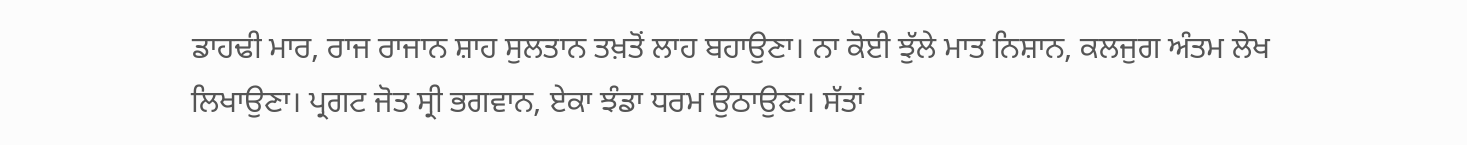ਡਾਹਢੀ ਮਾਰ, ਰਾਜ ਰਾਜਾਨ ਸ਼ਾਹ ਸੁਲਤਾਨ ਤਖ਼ਤੋਂ ਲਾਹ ਬਹਾਉਣਾ। ਨਾ ਕੋਈ ਝੁੱਲੇ ਮਾਤ ਨਿਸ਼ਾਨ, ਕਲਜੁਗ ਅੰਤਮ ਲੇਖ ਲਿਖਾਉਣਾ। ਪ੍ਰਗਟ ਜੋਤ ਸ੍ਰੀ ਭਗਵਾਨ, ਏਕਾ ਝੰਡਾ ਧਰਮ ਉਠਾਉਣਾ। ਸੱਤਾਂ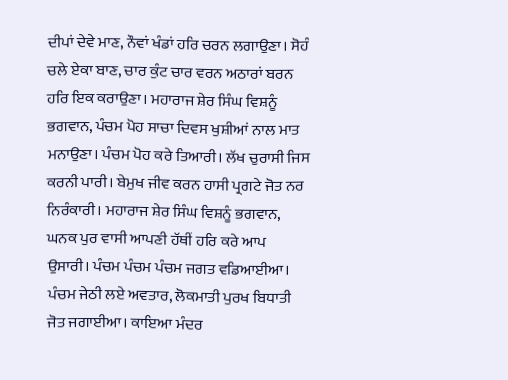ਦੀਪਾਂ ਦੇਵੇ ਮਾਣ, ਨੌਵਾਂ ਖੰਡਾਂ ਹਰਿ ਚਰਨ ਲਗਾਉਣਾ। ਸੋਹੰ ਚਲੇ ਏਕਾ ਬਾਣ, ਚਾਰ ਕੁੰਟ ਚਾਰ ਵਰਨ ਅਠਾਰਾਂ ਬਰਨ ਹਰਿ ਇਕ ਕਰਾਉਣਾ। ਮਹਾਰਾਜ ਸ਼ੇਰ ਸਿੰਘ ਵਿਸ਼ਨੂੰ ਭਗਵਾਨ, ਪੰਚਮ ਪੋਹ ਸਾਚਾ ਦਿਵਸ ਖੁਸ਼ੀਆਂ ਨਾਲ ਮਾਤ ਮਨਾਉਣਾ। ਪੰਚਮ ਪੋਹ ਕਰੇ ਤਿਆਰੀ। ਲੱਖ ਚੁਰਾਸੀ ਜਿਸ ਕਰਨੀ ਪਾਰੀ। ਬੇਮੁਖ ਜੀਵ ਕਰਨ ਹਾਸੀ ਪ੍ਰਗਟੇ ਜੋਤ ਨਰ ਨਿਰੰਕਾਰੀ। ਮਹਾਰਾਜ ਸ਼ੇਰ ਸਿੰਘ ਵਿਸ਼ਨੂੰ ਭਗਵਾਨ, ਘਨਕ ਪੁਰ ਵਾਸੀ ਆਪਣੀ ਹੱਥੀਂ ਹਰਿ ਕਰੇ ਆਪ ਉਸਾਰੀ। ਪੰਚਮ ਪੰਚਮ ਪੰਚਮ ਜਗਤ ਵਡਿਆਈਆ। ਪੰਚਮ ਜੇਠੀ ਲਏ ਅਵਤਾਰ, ਲੋਕਮਾਤੀ ਪੁਰਖ ਬਿਧਾਤੀ ਜੋਤ ਜਗਾਈਆ। ਕਾਇਆ ਮੰਦਰ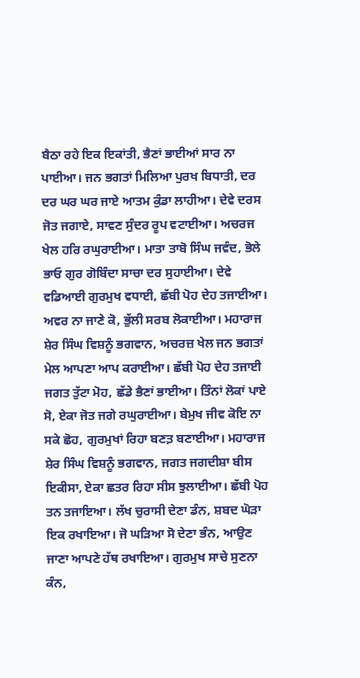ਬੈਠਾ ਰਹੇ ਇਕ ਇਕਾਂਤੀ, ਭੈਣਾਂ ਭਾਈਆਂ ਸਾਰ ਨਾ ਪਾਈਆ। ਜਨ ਭਗਤਾਂ ਮਿਲਿਆ ਪੁਰਖ ਬਿਧਾਤੀ, ਦਰ ਦਰ ਘਰ ਘਰ ਜਾਏ ਆਤਮ ਕੁੰਡਾ ਲਾਹੀਆ। ਦੇਵੇ ਦਰਸ ਜੋਤ ਜਗਾਏ, ਸਾਵਣ ਸੁੰਦਰ ਰੂਪ ਵਟਾਈਆ। ਅਚਰਜ ਖੇਲ ਹਰਿ ਰਘੁਰਾਈਆ। ਮਾਤਾ ਤਾਬੋ ਸਿੰਘ ਜਵੰਦ, ਭੋਲੇ ਭਾਓ ਗੁਰ ਗੋਬਿੰਦਾ ਸਾਚਾ ਦਰ ਸੁਹਾਈਆ। ਦੇਵੇ ਵਡਿਆਈ ਗੁਰਮੁਖ ਵਧਾਈ, ਛੱਬੀ ਪੋਹ ਦੇਹ ਤਜਾਈਆ। ਅਵਰ ਨਾ ਜਾਣੇ ਕੋ, ਭੁੱਲੀ ਸਰਬ ਲੋਕਾਈਆ। ਮਹਾਰਾਜ ਸ਼ੇਰ ਸਿੰਘ ਵਿਸ਼ਨੂੰ ਭਗਵਾਨ, ਅਚਰਜ਼ ਖੇਲ ਜਨ ਭਗਤਾਂ ਮੇਲ ਆਪਣਾ ਆਪ ਕਰਾਈਆ। ਛੱਬੀ ਪੋਹ ਦੇਹ ਤਜਾਈ ਜਗਤ ਤੁੱਟਾ ਮੋਹ, ਛੱਡੇ ਭੈਣਾਂ ਭਾਈਆ। ਤਿੰਨਾਂ ਲੋਕਾਂ ਪਾਏ ਸੋ, ਏਕਾ ਜੋਤ ਜਗੇ ਰਘੁਰਾਈਆ। ਬੇਮੁਖ ਜੀਵ ਕੋਇ ਨਾ ਸਕੇ ਛੋਹ, ਗੁਰਮੁਖਾਂ ਰਿਹਾ ਬਣਤ਼ ਬਣਾਈਆ। ਮਹਾਰਾਜ ਸ਼ੇਰ ਸਿੰਘ ਵਿਸ਼ਨੂੰ ਭਗਵਾਨ, ਜਗਤ ਜਗਦੀਸ਼ਾ ਬੀਸ ਇਕੀਸਾ, ਏਕਾ ਛਤਰ ਰਿਹਾ ਸੀਸ ਝੁਲਾਈਆ। ਛੱਬੀ ਪੋਹ ਤਨ ਤਜਾਇਆ। ਲੱਖ ਚੁਰਾਸੀ ਦੇਣਾ ਡੰਨ, ਸ਼ਬਦ ਘੋੜਾ ਇਕ ਰਖਾਇਆ। ਜੋ ਘੜਿਆ ਸੋ ਦੇਣਾ ਭੰਨ, ਆਉਣ ਜਾਣਾ ਆਪਣੇ ਹੱਥ ਰਖਾਇਆ। ਗੁਰਮੁਖ ਸਾਚੇ ਸੁਣਨਾ ਕੰਨ,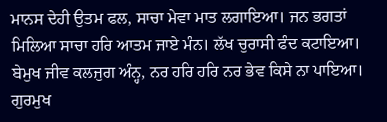ਮਾਨਸ ਦੇਹੀ ਉਤਮ ਫਲ, ਸਾਚਾ ਮੇਵਾ ਮਾਤ ਲਗਾਇਆ। ਜਨ ਭਗਤਾਂ ਮਿਲਿਆ ਸਾਚਾ ਹਰਿ ਆਤਮ ਜਾਏ ਮੰਨ। ਲੱਖ ਚੁਰਾਸੀ ਫੰਦ ਕਟਾਇਆ। ਬੇਮੁਖ ਜੀਵ ਕਲਜੁਗ ਅੰਨ੍ਹ, ਨਰ ਹਰਿ ਹਰਿ ਨਰ ਭੇਵ ਕਿਸੇ ਨਾ ਪਾਇਆ। ਗੁਰਮੁਖ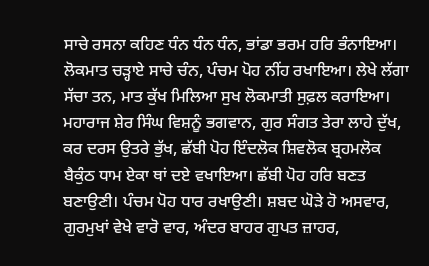ਸਾਚੇ ਰਸਨਾ ਕਹਿਣ ਧੰਨ ਧੰਨ ਧੰਨ, ਭਾਂਡਾ ਭਰਮ ਹਰਿ ਭੰਨਾਇਆ। ਲੋਕਮਾਤ ਚੜ੍ਹਾਏ ਸਾਚੇ ਚੰਨ, ਪੰਚਮ ਪੋਹ ਨੀਂਹ ਰਖਾਇਆ। ਲੇਖੇ ਲੱਗਾ ਸੱਚਾ ਤਨ, ਮਾਤ ਕੁੱਖ ਮਿਲਿਆ ਸੁਖ ਲੋਕਮਾਤੀ ਸੁਫ਼ਲ ਕਰਾਇਆ। ਮਹਾਰਾਜ ਸ਼ੇਰ ਸਿੰਘ ਵਿਸ਼ਨੂੰ ਭਗਵਾਨ, ਗੁਰ ਸੰਗਤ ਤੇਰਾ ਲਾਹੇ ਦੁੱਖ, ਕਰ ਦਰਸ ਉਤਰੇ ਭੁੱਖ, ਛੱਬੀ ਪੋਹ ਇੰਦਲੋਕ ਸ਼ਿਵਲੋਕ ਬ੍ਰਹਮਲੋਕ ਬੈਕੁੰਠ ਧਾਮ ਏਕਾ ਥਾਂ ਦਏ ਵਖਾਇਆ। ਛੱਬੀ ਪੋਹ ਹਰਿ ਬਣਤ ਬਣਾਉਣੀ। ਪੰਚਮ ਪੋਹ ਧਾਰ ਰਖਾਉਣੀ। ਸ਼ਬਦ ਘੋੜੇ ਹੋ ਅਸਵਾਰ, ਗੁਰਮੁਖਾਂ ਵੇਖੇ ਵਾਰੋ ਵਾਰ, ਅੰਦਰ ਬਾਹਰ ਗੁਪਤ ਜ਼ਾਹਰ,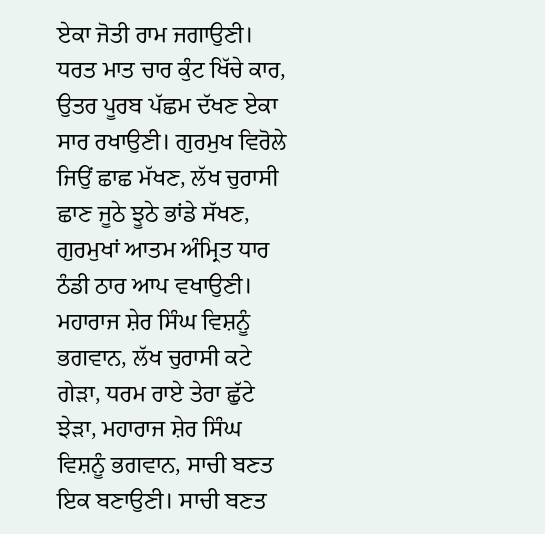ਏਕਾ ਜੋਤੀ ਰਾਮ ਜਗਾਉਣੀ। ਧਰਤ ਮਾਤ ਚਾਰ ਕੁੰਟ ਖਿੱਚੇ ਕਾਰ, ਉਤਰ ਪੂਰਬ ਪੱਛਮ ਦੱਖਣ ਏਕਾ ਸਾਰ ਰਖਾਉਣੀ। ਗੁਰਮੁਖ ਵਿਰੋਲੇ ਜਿਉਂ ਛਾਛ ਮੱਖਣ, ਲੱਖ ਚੁਰਾਸੀ ਛਾਣ ਜੂਠੇ ਝੂਠੇ ਭਾਂਡੇ ਸੱਖਣ, ਗੁਰਮੁਖਾਂ ਆਤਮ ਅੰਮ੍ਰਿਤ ਧਾਰ ਠੰਡੀ ਠਾਰ ਆਪ ਵਖਾਉਣੀ। ਮਹਾਰਾਜ ਸ਼ੇਰ ਸਿੰਘ ਵਿਸ਼ਨੂੰ ਭਗਵਾਨ, ਲੱਖ ਚੁਰਾਸੀ ਕਟੇ ਗੇੜਾ, ਧਰਮ ਰਾਏ ਤੇਰਾ ਛੁੱਟੇ ਝੇੜਾ, ਮਹਾਰਾਜ ਸ਼ੇਰ ਸਿੰਘ ਵਿਸ਼ਨੂੰ ਭਗਵਾਨ, ਸਾਚੀ ਬਣਤ ਇਕ ਬਣਾਉਣੀ। ਸਾਚੀ ਬਣਤ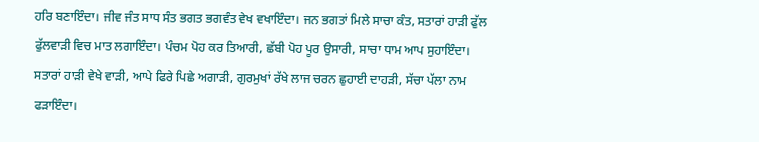ਹਰਿ ਬਣਾਇੰਦਾ। ਜੀਵ ਜੰਤ ਸਾਧ ਸੰਤ ਭਗਤ ਭਗਵੰਤ ਵੇਖ ਵਖਾਇੰਦਾ। ਜਨ ਭਗਤਾਂ ਮਿਲੇ ਸਾਚਾ ਕੰਤ, ਸਤਾਰਾਂ ਹਾੜੀ ਫੁੱਲ ਫੁੱਲਵਾੜੀ ਵਿਚ ਮਾਤ ਲਗਾਇੰਦਾ। ਪੰਚਮ ਪੋਹ ਕਰ ਤਿਆਰੀ, ਛੱਬੀ ਪੋਹ ਪੂਰ ਉਸਾਰੀ, ਸਾਚਾ ਧਾਮ ਆਪ ਸੁਹਾਇੰਦਾ। ਸਤਾਰਾਂ ਹਾੜੀ ਵੇਖੇ ਵਾੜੀ, ਆਪੇ ਫਿਰੇ ਪਿਛੇ ਅਗਾੜੀ, ਗੁਰਮੁਖਾਂ ਰੱਖੇ ਲਾਜ ਚਰਨ ਛੁਹਾਈ ਦਾਹੜੀ, ਸੱਚਾ ਪੱਲਾ ਨਾਮ ਫੜਾਇੰਦਾ।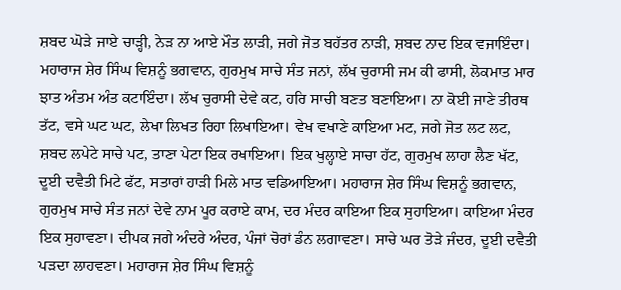ਸ਼ਬਦ ਘੋੜੇ ਜਾਏ ਚਾੜ੍ਹੀ, ਨੇੜ ਨਾ ਆਏ ਮੌਤ ਲਾੜੀ, ਜਗੇ ਜੋਤ ਬਹੱਤਰ ਨਾੜੀ, ਸ਼ਬਦ ਨਾਦ ਇਕ ਵਜਾਇੰਦਾ। ਮਹਾਰਾਜ ਸ਼ੇਰ ਸਿੰਘ ਵਿਸ਼ਨੂੰ ਭਗਵਾਨ, ਗੁਰਮੁਖ ਸਾਚੇ ਸੰਤ ਜਨਾਂ, ਲੱਖ ਚੁਰਾਸੀ ਜਮ ਕੀ ਫਾਸੀ, ਲੋਕਮਾਤ ਮਾਰ ਝਾਤ ਅੰਤਮ ਅੰਤ ਕਟਾਇੰਦਾ। ਲੱਖ ਚੁਰਾਸੀ ਦੇਵੇ ਕਟ, ਹਰਿ ਸਾਚੀ ਬਣਤ ਬਣਾਇਆ। ਨਾ ਕੋਈ ਜਾਣੇ ਤੀਰਥ ਤੱਟ, ਵਸੇ ਘਟ ਘਟ, ਲੇਖਾ ਲਿਖਤ ਰਿਹਾ ਲਿਖਾਇਆ। ਵੇਖ ਵਖਾਣੇ ਕਾਇਆ ਮਟ, ਜਗੇ ਜੋਤ ਲਟ ਲਟ, ਸ਼ਬਦ ਲਪੇਟੇ ਸਾਚੇ ਪਟ, ਤਾਣਾ ਪੇਟਾ ਇਕ ਰਖਾਇਆ। ਇਕ ਖੁਲ੍ਹਾਏ ਸਾਚਾ ਹੱਟ, ਗੁਰਮੁਖ ਲਾਹਾ ਲੈਣ ਖੱਟ, ਦੂਈ ਦਵੈਤੀ ਮਿਟੇ ਫੱਟ, ਸਤਾਰਾਂ ਹਾੜੀ ਮਿਲੇ ਮਾਤ ਵਡਿਆਇਆ। ਮਹਾਰਾਜ ਸ਼ੇਰ ਸਿੰਘ ਵਿਸ਼ਨੂੰ ਭਗਵਾਨ, ਗੁਰਮੁਖ ਸਾਚੇ ਸੰਤ ਜਨਾਂ ਦੇਵੇ ਨਾਮ ਪੂਰ ਕਰਾਏ ਕਾਮ, ਦਰ ਮੰਦਰ ਕਾਇਆ ਇਕ ਸੁਹਾਇਆ। ਕਾਇਆ ਮੰਦਰ ਇਕ ਸੁਹਾਵਣਾ। ਦੀਪਕ ਜਗੇ ਅੰਦਰੇ ਅੰਦਰ, ਪੰਜਾਂ ਚੋਰਾਂ ਡੰਨ ਲਗਾਵਣਾ। ਸਾਚੇ ਘਰ ਤੋੜੇ ਜੰਦਰ, ਦੂਈ ਦਵੈਤੀ ਪੜਦਾ ਲਾਹਵਣਾ। ਮਹਾਰਾਜ ਸ਼ੇਰ ਸਿੰਘ ਵਿਸ਼ਨੂੰ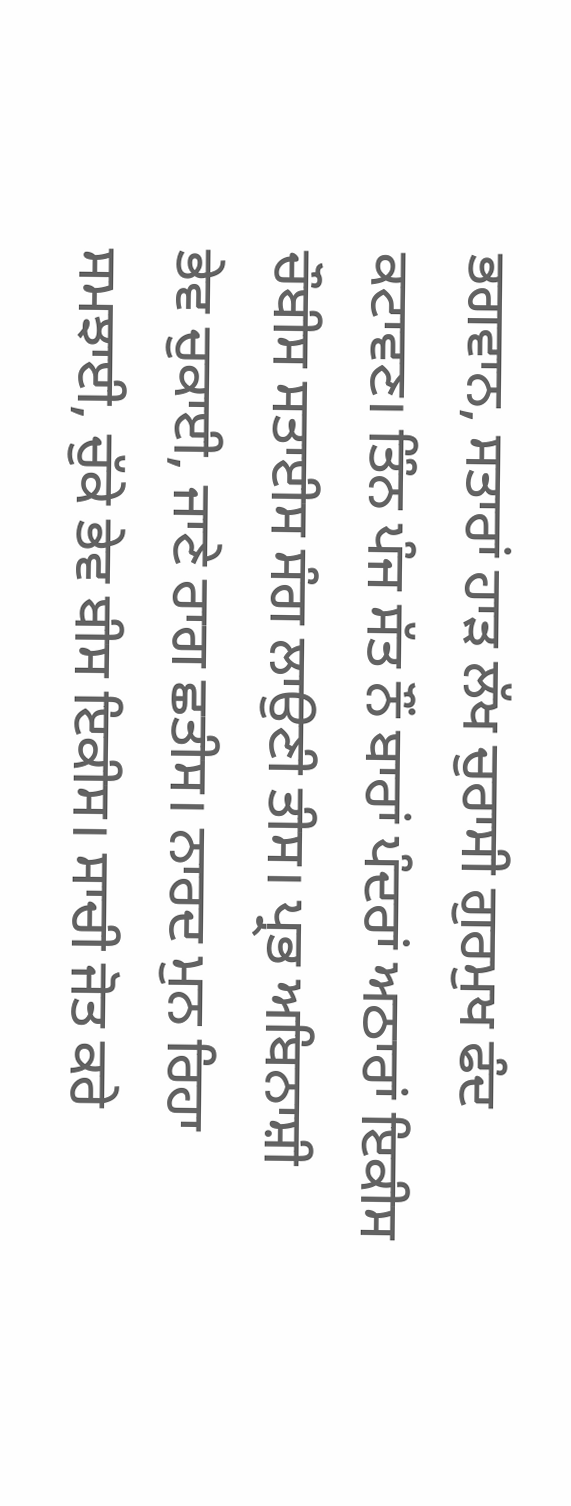ਭਗਵਾਨ, ਸਤਾਰਾਂ ਹਾੜ ਲੱਖ ਚੁਰਾਸੀ ਗੁਰਮੁਖ ਫੰਦ ਕਟਾਵਣ। ਤਿੰਨ ਪੰਜ ਸੱਤ ਨੌਂ ਬਾਰਾਂ ਪੰਦਰਾਂ ਅਠਾਰਾਂ ਇਕੀਸ ਚੌਬੀਸ ਸਤਾਈਸ ਸੰਗ ਲਾਉਣੀ ਤੀਸ। ਪ੍ਰਭ ਅਬਿਨਾਸ਼ੀ ਭੇਵ ਚੁਕਾਈ, ਜਾਣੇ ਰਾਗ ਛਤੀਸ। ਨਾਰਦ ਮੁਨ ਰਿਹਾ ਸਮਝਾਈ, ਚੁੱਕੇ ਭੇਵ ਬੀਸ ਇਕੀਸ। ਸਾਚੀ ਜੋਤ ਕਰੇ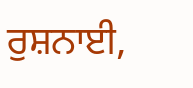ਰੁਸ਼ਨਾਈ,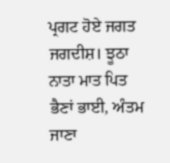ਪ੍ਰਗਟ ਹੋਏ ਜਗਤ ਜਗਦੀਸ਼। ਝੂਠਾ ਨਾਤਾ ਮਾਤ ਪਿਤ ਭੈਣਾਂ ਭਾਈ, ਅੰਤਮ ਜਾਣਾ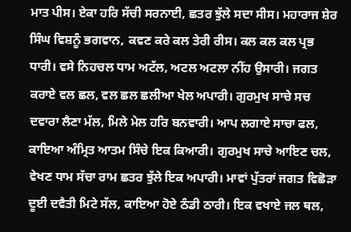ਮਾਤ ਪੀਸ। ਏਕਾ ਹਰਿ ਸੱਚੀ ਸਰਨਾਈ, ਛਤਰ ਝੁੱਲੇ ਸਦਾ ਸੀਸ। ਮਹਾਰਾਜ ਸ਼ੇਰ ਸਿੰਘ ਵਿਸ਼ਨੂੰ ਭਗਵਾਨ, ਕਵਣ ਕਰੇ ਕਲ ਤੇਰੀ ਰੀਸ। ਕਲ ਕਲ ਕਲ ਪ੍ਰਭ ਧਾਰੀ। ਵਸੇ ਨਿਹਚਲ ਧਾਮ ਅਟੱਲ, ਅਟਲ ਅਟਲਾ ਨੀਂਹ ਉਸਾਰੀ। ਜਗਤ ਕਰਾਏ ਵਲ ਛਲ, ਵਲ ਛਲ ਛਲੀਆ ਖੇਲ ਅਪਾਰੀ। ਗੁਰਮੁਖ ਸਾਚੇ ਸਚ ਦਵਾਰਾ ਲੈਣਾ ਮੱਲ, ਮਿਲੇ ਮੇਲ ਹਰਿ ਬਨਵਾਰੀ। ਆਪ ਲਗਾਏ ਸਾਚਾ ਫਲ, ਕਾਇਆ ਅੰਮ੍ਰਿਤ ਆਤਮ ਸਿੰਚੇ ਇਕ ਕਿਆਰੀ। ਗੁਰਮੁਖ ਸਾਚੇ ਆਇਣ ਚਲ, ਵੇਖਣ ਧਾਮ ਸੱਚਾ ਰਾਮ ਛਤਰ ਝੁੱਲੇ ਇਕ ਅਪਾਰੀ। ਮਾਵਾਂ ਪੁੱਤਰਾਂ ਜਗਤ ਵਿਛੋੜਾ ਦੂਈ ਦਵੈਤੀ ਮਿਟੇ ਸੱਲ, ਕਾਇਆ ਹੋਏ ਠੰਡੀ ਠਾਰੀ। ਇਕ ਵਖਾਏ ਜਲ ਥਲ,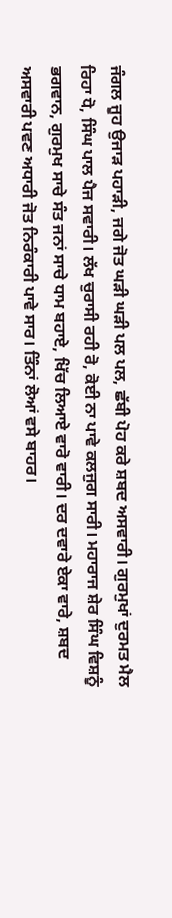ਜੰਗਲ ਜੂਹ ਉਜਾੜ ਪਹਾੜੀ, ਜਗੇ ਜੋਤ ਘੜੀ ਘੜੀ ਪਲ ਪਲ, ਛੱਬੀ ਪੋਹ ਕਰੇ ਸ਼ਬਦ ਅਸਵਾਰੀ। ਗੁਰਮੁਖਾਂ ਦੁਰਮਤ ਮੈਲ ਰਿਹਾ ਧੋ, ਸਿੰਘ ਪਾਲ ਪੈਜ ਸਵਾਰੀ। ਲੱਖ ਚੁਰਾਸੀ ਰਹੀ ਰੋ, ਕੋਈ ਨਾ ਪਾਵੇ ਕਲਜੁਗ ਸਾਰੀ। ਮਹਾਰਾਜ ਸ਼ੇਰ ਸਿੰਘ ਵਿਸ਼ਨੂੰ ਭਗਵਾਨ, ਗੁਰਮੁਖ ਸਾਚੇ ਸੰਤ ਜਨਾਂ ਸਾਚੇ ਧਾਮ ਬਹਾਏ, ਖਿੱਚ ਲਿਆਏ ਵਾਰੋ ਵਾਰੀ। ਦਰ ਦਵਾਰੇ ਏਕਾ ਵਾਰੇ, ਸ਼ਬਦ ਅਸਵਾਰੀ ਪਵਣ ਅਧਾਰੀ ਜੋਤ ਨਿਰੰਕਾਰੀ ਪਾਵੇ ਸਾਰ। ਤਿੰਨਾਂ ਲੋਆਂ ਵਸੇ ਬਾਹਰ।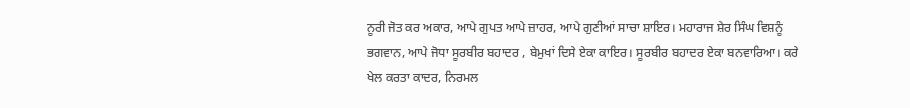ਨੂਰੀ ਜੋਤ ਕਰ ਅਕਾਰ, ਆਪੇ ਗੁਪਤ ਆਪੇ ਜ਼ਾਹਰ, ਆਪੇ ਗੁਣੀਆਂ ਸਾਚਾ ਸ਼ਾਇਰ। ਮਹਾਰਾਜ ਸ਼ੇਰ ਸਿੰਘ ਵਿਸ਼ਨੂੰ ਭਗਵਾਨ, ਆਪੇ ਜੋਧਾ ਸੂਰਬੀਰ ਬਹਾਦਰ , ਬੇਮੁਖਾਂ ਦਿਸੇ ਏਕਾ ਕਾਇਰ। ਸੂਰਬੀਰ ਬਹਾਦਰ ਏਕਾ ਬਨਵਾਰਿਆ। ਕਰੇ ਖੇਲ ਕਰਤਾ ਕਾਦਰ, ਨਿਰਮਲ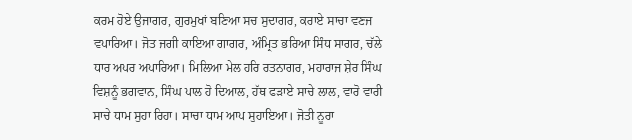ਕਰਮ ਹੋਏ ਉਜਾਗਰ, ਗੁਰਮੁਖਾਂ ਬਣਿਆ ਸਚ ਸੁਦਾਗਰ, ਕਰਾਏ ਸਾਚਾ ਵਣਜ ਵਪਾਰਿਆ। ਜੋਤ ਜਗੀ ਕਾਇਆ ਗਾਗਰ, ਅੰਮ੍ਰਿਤ ਭਰਿਆ ਸਿੰਧ ਸਾਗਰ, ਚੱਲੇ ਧਾਰ ਅਪਰ ਅਪਾਰਿਆ। ਮਿਲਿਆ ਮੇਲ ਹਰਿ ਰਤਨਾਗਰ, ਮਹਾਰਾਜ ਸ਼ੇਰ ਸਿੰਘ ਵਿਸ਼ਨੂੰ ਭਗਵਾਨ, ਸਿੰਘ ਪਾਲ ਹੋ ਦਿਆਲ, ਹੱਥ ਫੜਾਏ ਸਾਚੇ ਲਾਲ, ਵਾਰੋ ਵਾਰੀ ਸਾਚੇ ਧਾਮ ਸੁਹਾ ਰਿਹਾ। ਸਾਚਾ ਧਾਮ ਆਪ ਸੁਹਾਇਆ। ਜੋਤੀ ਨੂਰਾ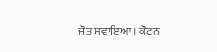ਜੋਤ ਸਵਾਇਆ। ਕੋਟਨ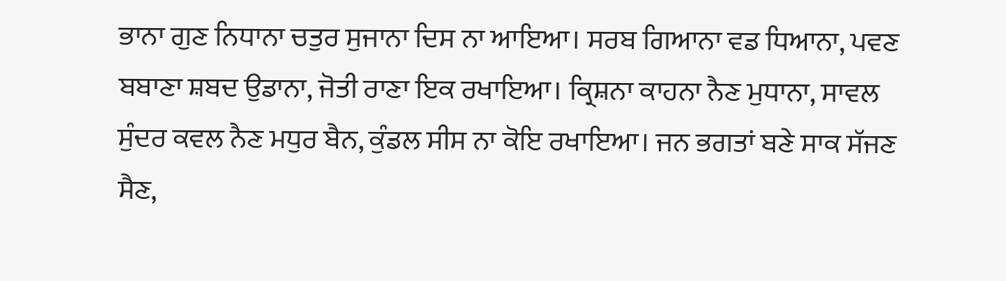ਭਾਨਾ ਗੁਣ ਨਿਧਾਨਾ ਚਤੁਰ ਸੁਜਾਨਾ ਦਿਸ ਨਾ ਆਇਆ। ਸਰਬ ਗਿਆਨਾ ਵਡ ਧਿਆਨਾ, ਪਵਣ ਬਬਾਣਾ ਸ਼ਬਦ ਉਡਾਨਾ, ਜੋਤੀ ਰਾਣਾ ਇਕ ਰਖਾਇਆ। ਕ੍ਰਿਸ਼ਨਾ ਕਾਹਨਾ ਨੈਣ ਮੁਧਾਨਾ, ਸਾਵਲ ਸੁੰਦਰ ਕਵਲ ਨੈਣ ਮਧੁਰ ਬੈਨ, ਕੁੰਡਲ ਸੀਸ ਨਾ ਕੋਇ ਰਖਾਇਆ। ਜਨ ਭਗਤਾਂ ਬਣੇ ਸਾਕ ਸੱਜਣ ਸੈਣ,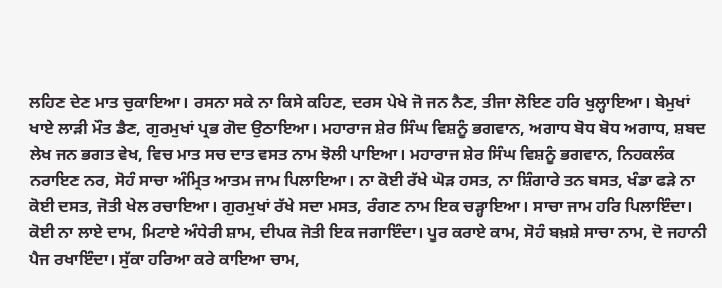ਲਹਿਣ ਦੇਣ ਮਾਤ ਚੁਕਾਇਆ। ਰਸਨਾ ਸਕੇ ਨਾ ਕਿਸੇ ਕਹਿਣ, ਦਰਸ ਪੇਖੇ ਜੋ ਜਨ ਨੈਣ, ਤੀਜਾ ਲੋਇਣ ਹਰਿ ਖੁਲ੍ਹਾਇਆ। ਬੇਮੁਖਾਂ ਖਾਏ ਲਾੜੀ ਮੌਤ ਡੈਣ, ਗੁਰਮੁਖਾਂ ਪ੍ਰਭ ਗੋਦ ਉਠਾਇਆ। ਮਹਾਰਾਜ ਸ਼ੇਰ ਸਿੰਘ ਵਿਸ਼ਨੂੰ ਭਗਵਾਨ, ਅਗਾਧ ਬੋਧ ਬੋਧ ਅਗਾਧ, ਸ਼ਬਦ ਲੇਖ ਜਨ ਭਗਤ ਵੇਖ, ਵਿਚ ਮਾਤ ਸਚ ਦਾਤ ਵਸਤ ਨਾਮ ਝੋਲੀ ਪਾਇਆ। ਮਹਾਰਾਜ ਸ਼ੇਰ ਸਿੰਘ ਵਿਸ਼ਨੂੰ ਭਗਵਾਨ, ਨਿਹਕਲੰਕ ਨਰਾਇਣ ਨਰ, ਸੋਹੰ ਸਾਚਾ ਅੰਮ੍ਰਿਤ ਆਤਮ ਜਾਮ ਪਿਲਾਇਆ। ਨਾ ਕੋਈ ਰੱਖੇ ਘੋੜ ਹਸਤ, ਨਾ ਸ਼ਿੰਗਾਰੇ ਤਨ ਬਸਤ, ਖੰਡਾ ਫੜੇ ਨਾ ਕੋਈ ਦਸਤ, ਜੋਤੀ ਖੇਲ ਰਚਾਇਆ। ਗੁਰਮੁਖਾਂ ਰੱਖੇ ਸਦਾ ਮਸਤ, ਰੰਗਣ ਨਾਮ ਇਕ ਚੜ੍ਹਾਇਆ। ਸਾਚਾ ਜਾਮ ਹਰਿ ਪਿਲਾਇੰਦਾ। ਕੋਈ ਨਾ ਲਾਏ ਦਾਮ, ਮਿਟਾਏ ਅੰਧੇਰੀ ਸ਼ਾਮ, ਦੀਪਕ ਜੋਤੀ ਇਕ ਜਗਾਇੰਦਾ। ਪੂਰ ਕਰਾਏ ਕਾਮ, ਸੋਹੰ ਬਖ਼ਸ਼ੇ ਸਾਚਾ ਨਾਮ, ਦੋ ਜਹਾਨੀ ਪੈਜ ਰਖਾਇੰਦਾ। ਸੁੱਕਾ ਹਰਿਆ ਕਰੇ ਕਾਇਆ ਚਾਮ,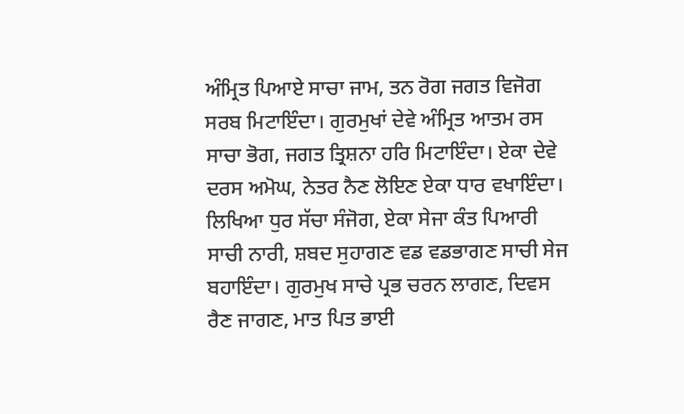ਅੰਮ੍ਰਿਤ ਪਿਆਏ ਸਾਚਾ ਜਾਮ, ਤਨ ਰੋਗ ਜਗਤ ਵਿਜੋਗ ਸਰਬ ਮਿਟਾਇੰਦਾ। ਗੁਰਮੁਖਾਂ ਦੇਵੇ ਅੰਮ੍ਰਿਤ ਆਤਮ ਰਸ ਸਾਚਾ ਭੋਗ, ਜਗਤ ਤ੍ਰਿਸ਼ਨਾ ਹਰਿ ਮਿਟਾਇੰਦਾ। ਏਕਾ ਦੇਵੇ ਦਰਸ ਅਮੋਘ, ਨੇਤਰ ਨੈਣ ਲੋਇਣ ਏਕਾ ਧਾਰ ਵਖਾਇੰਦਾ। ਲਿਖਿਆ ਧੁਰ ਸੱਚਾ ਸੰਜੋਗ, ਏਕਾ ਸੇਜਾ ਕੰਤ ਪਿਆਰੀ ਸਾਚੀ ਨਾਰੀ, ਸ਼ਬਦ ਸੁਹਾਗਣ ਵਡ ਵਡਭਾਗਣ ਸਾਚੀ ਸੇਜ ਬਹਾਇੰਦਾ। ਗੁਰਮੁਖ ਸਾਚੇ ਪ੍ਰਭ ਚਰਨ ਲਾਗਣ, ਦਿਵਸ ਰੈਣ ਜਾਗਣ, ਮਾਤ ਪਿਤ ਭਾਈ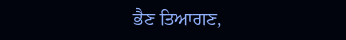ਭੈਣ ਤਿਆਗਣ,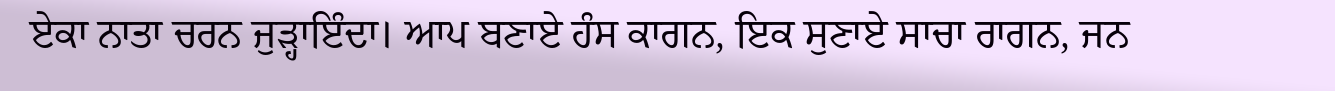ਏਕਾ ਨਾਤਾ ਚਰਨ ਜੁੜ੍ਹਾਇੰਦਾ। ਆਪ ਬਣਾਏ ਹੰਸ ਕਾਗਨ, ਇਕ ਸੁਣਾਏ ਸਾਚਾ ਰਾਗਨ, ਜਨ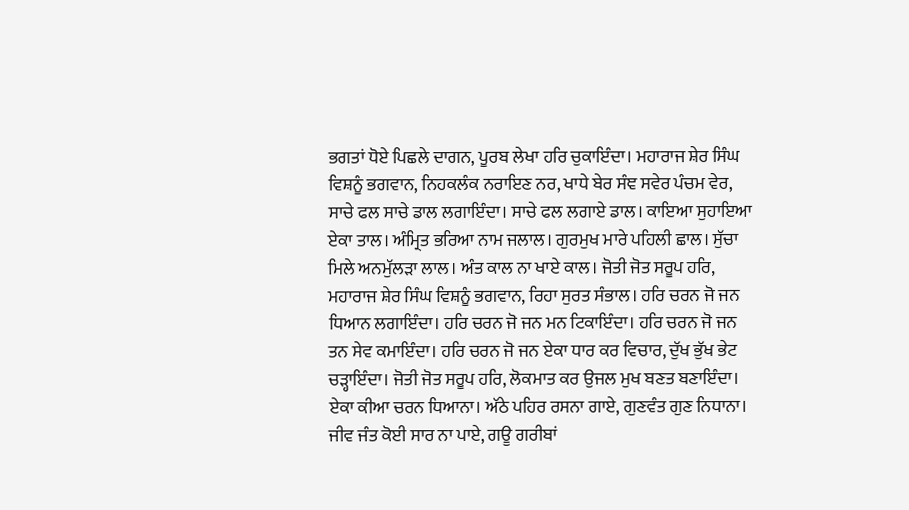ਭਗਤਾਂ ਧੋਏ ਪਿਛਲੇ ਦਾਗਨ, ਪੂਰਬ ਲੇਖਾ ਹਰਿ ਚੁਕਾਇੰਦਾ। ਮਹਾਰਾਜ ਸ਼ੇਰ ਸਿੰਘ ਵਿਸ਼ਨੂੰ ਭਗਵਾਨ, ਨਿਹਕਲੰਕ ਨਰਾਇਣ ਨਰ, ਖਾਧੇ ਬੇਰ ਸੰਞ ਸਵੇਰ ਪੰਚਮ ਵੇਰ, ਸਾਚੇ ਫਲ ਸਾਚੇ ਡਾਲ ਲਗਾਇੰਦਾ। ਸਾਚੇ ਫਲ ਲਗਾਏ ਡਾਲ। ਕਾਇਆ ਸੁਹਾਇਆ ਏਕਾ ਤਾਲ। ਅੰਮ੍ਰਿਤ ਭਰਿਆ ਨਾਮ ਜਲਾਲ। ਗੁਰਮੁਖ ਮਾਰੇ ਪਹਿਲੀ ਛਾਲ। ਸੁੱਚਾ ਮਿਲੇ ਅਨਮੁੱਲੜਾ ਲਾਲ। ਅੰਤ ਕਾਲ ਨਾ ਖਾਏ ਕਾਲ। ਜੋਤੀ ਜੋਤ ਸਰੂਪ ਹਰਿ, ਮਹਾਰਾਜ ਸ਼ੇਰ ਸਿੰਘ ਵਿਸ਼ਨੂੰ ਭਗਵਾਨ, ਰਿਹਾ ਸੁਰਤ ਸੰਭਾਲ। ਹਰਿ ਚਰਨ ਜੋ ਜਨ ਧਿਆਨ ਲਗਾਇੰਦਾ। ਹਰਿ ਚਰਨ ਜੋ ਜਨ ਮਨ ਟਿਕਾਇੰਦਾ। ਹਰਿ ਚਰਨ ਜੋ ਜਨ ਤਨ ਸੇਵ ਕਮਾਇੰਦਾ। ਹਰਿ ਚਰਨ ਜੋ ਜਨ ਏਕਾ ਧਾਰ ਕਰ ਵਿਚਾਰ, ਦੁੱਖ ਭੁੱਖ ਭੇਟ ਚੜ੍ਹਾਇੰਦਾ। ਜੋਤੀ ਜੋਤ ਸਰੂਪ ਹਰਿ, ਲੋਕਮਾਤ ਕਰ ਉਜਲ ਮੁਖ ਬਣਤ ਬਣਾਇੰਦਾ। ਏਕਾ ਕੀਆ ਚਰਨ ਧਿਆਨਾ। ਅੱਠੇ ਪਹਿਰ ਰਸਨਾ ਗਾਏ, ਗੁਣਵੰਤ ਗੁਣ ਨਿਧਾਨਾ। ਜੀਵ ਜੰਤ ਕੋਈ ਸਾਰ ਨਾ ਪਾਏ, ਗਊ ਗਰੀਬਾਂ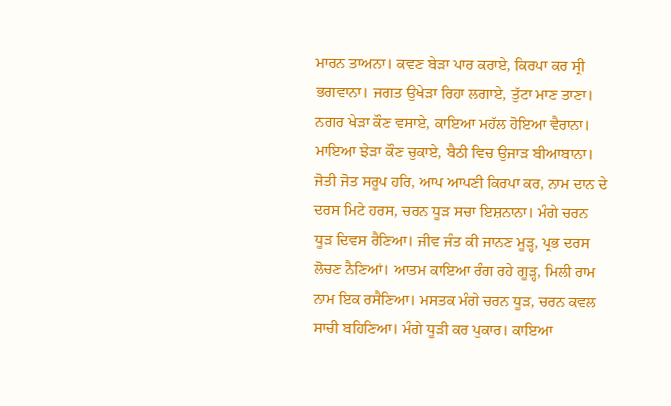ਮਾਰਨ ਤਾਅਨਾ। ਕਵਣ ਬੇੜਾ ਪਾਰ ਕਰਾਏ, ਕਿਰਪਾ ਕਰ ਸ੍ਰੀ ਭਗਵਾਨਾ। ਜਗਤ ਉਖੇੜਾ ਰਿਹਾ ਲਗਾਏ, ਤੁੱਟਾ ਮਾਣ ਤਾਣਾ। ਨਗਰ ਖੇੜਾ ਕੌਣ ਵਸਾਏ, ਕਾਇਆ ਮਹੱਲ ਹੋਇਆ ਵੈਰਾਨਾ। ਮਾਇਆ ਝੇੜਾ ਕੌਣ ਚੁਕਾਏ, ਬੈਠੀ ਵਿਚ ਉਜਾੜ ਬੀਆਬਾਨਾ। ਜੋਤੀ ਜੋਤ ਸਰੂਪ ਹਰਿ, ਆਪ ਆਪਣੀ ਕਿਰਪਾ ਕਰ, ਨਾਮ ਦਾਨ ਦੇ ਦਰਸ ਮਿਟੇ ਹਰਸ, ਚਰਨ ਧੂੜ ਸਚਾ ਇਸ਼ਨਾਨਾ। ਮੰਗੇ ਚਰਨ ਧੂੜ ਦਿਵਸ ਰੈਣਿਆ। ਜੀਵ ਜੰਤ ਕੀ ਜਾਨਣ ਮੂੜ੍ਹ, ਪ੍ਰਭ ਦਰਸ ਲੋਚਣ ਨੈਣਿਆਂ। ਆਤਮ ਕਾਇਆ ਰੰਗ ਰਹੇ ਗੂੜ੍ਹ, ਮਿਲੀ ਰਾਮ ਨਾਮ ਇਕ ਰਸੈਣਿਆ। ਮਸਤਕ ਮੰਗੇ ਚਰਨ ਧੂੜ, ਚਰਨ ਕਵਲ ਸਾਚੀ ਬਹਿਣਿਆ। ਮੰਗੇ ਧੂੜੀ ਕਰ ਪੁਕਾਰ। ਕਾਇਆ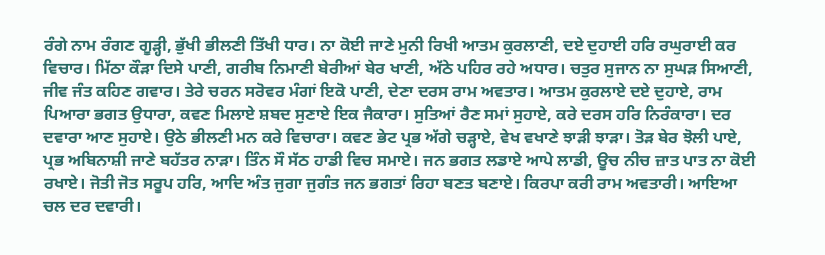ਰੰਗੇ ਨਾਮ ਰੰਗਣ ਗੂੜ੍ਹੀ, ਭੁੱਖੀ ਭੀਲਣੀ ਤਿੱਖੀ ਧਾਰ। ਨਾ ਕੋਈ ਜਾਣੇ ਮੁਨੀ ਰਿਖੀ ਆਤਮ ਕੁਰਲਾਣੀ, ਦਏ ਦੁਹਾਈ ਹਰਿ ਰਘੁਰਾਈ ਕਰ ਵਿਚਾਰ। ਮਿੱਠਾ ਕੌੜਾ ਦਿਸੇ ਪਾਣੀ, ਗਰੀਬ ਨਿਮਾਣੀ ਬੇਰੀਆਂ ਬੇਰ ਖਾਣੀ, ਅੱਠੇ ਪਹਿਰ ਰਹੇ ਅਧਾਰ। ਚਤੁਰ ਸੁਜਾਨ ਨਾ ਸੁਘੜ ਸਿਆਣੀ, ਜੀਵ ਜੰਤ ਕਹਿਣ ਗਵਾਰ। ਤੇਰੇ ਚਰਨ ਸਰੋਵਰ ਮੰਗਾਂ ਇਕੋ ਪਾਣੀ, ਦੇਣਾ ਦਰਸ ਰਾਮ ਅਵਤਾਰ। ਆਤਮ ਕੁਰਲਾਏ ਦਏ ਦੁਹਾਏ, ਰਾਮ ਪਿਆਰਾ ਭਗਤ ਉਧਾਰਾ, ਕਵਣ ਮਿਲਾਏ ਸ਼ਬਦ ਸੁਣਾਏ ਇਕ ਜੈਕਾਰਾ। ਸੁਤਿਆਂ ਰੈਣ ਸਮਾਂ ਸੁਹਾਏ, ਕਰੇ ਦਰਸ ਹਰਿ ਨਿਰੰਕਾਰਾ। ਦਰ ਦਵਾਰਾ ਆਣ ਸੁਹਾਏ। ਉਠੇ ਭੀਲਣੀ ਮਨ ਕਰੇ ਵਿਚਾਰਾ। ਕਵਣ ਭੇਟ ਪ੍ਰਭ ਅੱਗੇ ਚੜ੍ਹਾਏ, ਵੇਖ ਵਖਾਣੇ ਝਾੜੀ ਝਾੜਾ। ਤੋੜ ਬੇਰ ਝੋਲੀ ਪਾਏ, ਪ੍ਰਭ ਅਬਿਨਾਸ਼ੀ ਜਾਣੇ ਬਹੱਤਰ ਨਾੜਾ। ਤਿੰਨ ਸੌ ਸੱਠ ਹਾਡੀ ਵਿਚ ਸਮਾਏ। ਜਨ ਭਗਤ ਲਡਾਏ ਆਪੇ ਲਾਡੀ, ਊਚ ਨੀਚ ਜ਼ਾਤ ਪਾਤ ਨਾ ਕੋਈ ਰਖਾਏ। ਜੋਤੀ ਜੋਤ ਸਰੂਪ ਹਰਿ, ਆਦਿ ਅੰਤ ਜੁਗਾ ਜੁਗੰਤ ਜਨ ਭਗਤਾਂ ਰਿਹਾ ਬਣਤ ਬਣਾਏ। ਕਿਰਪਾ ਕਰੀ ਰਾਮ ਅਵਤਾਰੀ। ਆਇਆ ਚਲ ਦਰ ਦਵਾਰੀ।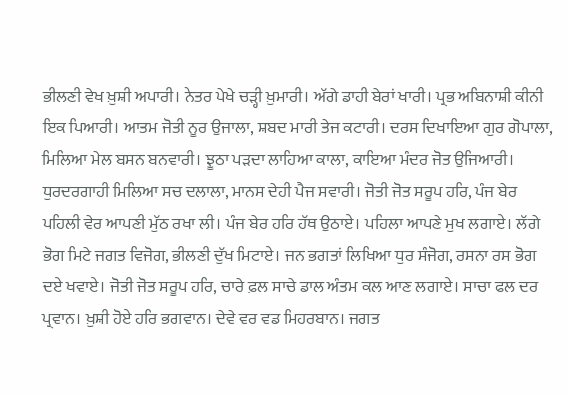ਭੀਲਣੀ ਵੇਖ ਖ਼ੁਸ਼ੀ ਅਪਾਰੀ। ਨੇਤਰ ਪੇਖੇ ਚੜ੍ਹੀ ਖ਼ੁਮਾਰੀ। ਅੱਗੇ ਡਾਹੀ ਬੇਰਾਂ ਖਾਰੀ। ਪ੍ਰਭ ਅਬਿਨਾਸ਼ੀ ਕੀਨੀ ਇਕ ਪਿਆਰੀ। ਆਤਮ ਜੋਤੀ ਨੂਰ ਉਜਾਲਾ, ਸ਼ਬਦ ਮਾਰੀ ਤੇਜ ਕਟਾਰੀ। ਦਰਸ ਦਿਖਾਇਆ ਗੁਰ ਗੋਪਾਲਾ, ਮਿਲਿਆ ਮੇਲ ਬਸਨ ਬਨਵਾਰੀ। ਝੂਠਾ ਪੜਦਾ ਲਾਹਿਆ ਕਾਲਾ, ਕਾਇਆ ਮੰਦਰ ਜੋਤ ਉਜਿਆਰੀ। ਧੁਰਦਰਗਾਹੀ ਮਿਲਿਆ ਸਚ ਦਲਾਲਾ, ਮਾਨਸ ਦੇਹੀ ਪੈਜ ਸਵਾਰੀ। ਜੋਤੀ ਜੋਤ ਸਰੂਪ ਹਰਿ, ਪੰਜ ਬੇਰ ਪਹਿਲੀ ਵੇਰ ਆਪਣੀ ਮੁੱਠ ਰਖਾ ਲੀ। ਪੰਜ ਬੇਰ ਹਰਿ ਹੱਥ ਉਠਾਏ। ਪਹਿਲਾ ਆਪਣੇ ਮੁਖ ਲਗਾਏ। ਲੱਗੇ ਭੋਗ ਮਿਟੇ ਜਗਤ ਵਿਜੋਗ, ਭੀਲਣੀ ਦੁੱਖ ਮਿਟਾਏ। ਜਨ ਭਗਤਾਂ ਲਿਖਿਆ ਧੁਰ ਸੰਜੋਗ, ਰਸਨਾ ਰਸ ਭੋਗ ਦਏ ਖਵਾਏ। ਜੋਤੀ ਜੋਤ ਸਰੂਪ ਹਰਿ, ਚਾਰੇ ਫ਼ਲ ਸਾਚੇ ਡਾਲ ਅੰਤਮ ਕਲ ਆਣ ਲਗਾਏ। ਸਾਚਾ ਫਲ ਦਰ ਪ੍ਰਵਾਨ। ਖ਼ੁਸ਼ੀ ਹੋਏ ਹਰਿ ਭਗਵਾਨ। ਦੇਵੇ ਵਰ ਵਡ ਮਿਹਰਬਾਨ। ਜਗਤ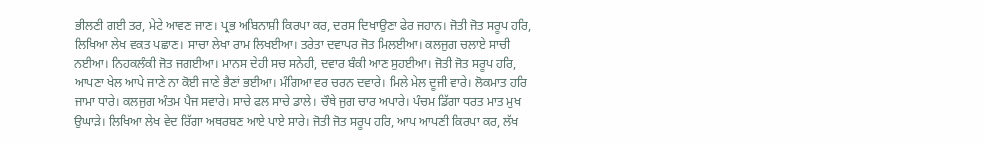ਭੀਲਣੀ ਗਈ ਤਰ, ਮੇਟੇ ਆਵਣ ਜਾਣ। ਪ੍ਰਭ ਅਬਿਨਾਸ਼ੀ ਕਿਰਪਾ ਕਰ, ਦਰਸ ਦਿਖਾਉਣਾ ਫੇਰ ਜਹਾਨ। ਜੋਤੀ ਜੋਤ ਸਰੂਪ ਹਰਿ, ਲਿਖਿਆ ਲੇਖ ਵਕਤ ਪਛਾਣ। ਸਾਚਾ ਲੇਖਾ ਰਾਮ ਲਿਖਈਆ। ਤਰੇਤਾ ਦਵਾਪਰ ਜੋਤ ਮਿਲਈਆ। ਕਲਜੁਗ ਚਲਾਏ ਸਾਚੀ ਨਈਆ। ਨਿਹਕਲੰਕੀ ਜੋਤ ਜਗਈਆ। ਮਾਨਸ ਦੇਹੀ ਸਚ ਸਨੇਹੀ, ਦਵਾਰ ਬੰਕੀ ਆਣ ਸੁਹਈਆ। ਜੋਤੀ ਜੋਤ ਸਰੂਪ ਹਰਿ, ਆਪਣਾ ਖੇਲ ਆਪੇ ਜਾਣੇ ਨਾ ਕੋਈ ਜਾਣੇ ਭੈਣਾਂ ਭਈਆ। ਮੰਗਿਆ ਵਰ ਚਰਨ ਦਵਾਰੇ। ਮਿਲੇ ਮੇਲ ਦੂਜੀ ਵਾਰੇ। ਲੋਕਮਾਤ ਹਰਿ ਜਾਮਾ ਧਾਰੇ। ਕਲਜੁਗ ਅੰਤਮ ਪੈਜ ਸਵਾਰੇ। ਸਾਚੇ ਫਲ ਸਾਚੇ ਡਾਲੇ। ਚੌਥੇ ਜੁਗ ਚਾਰ ਅਪਾਰੇ। ਪੰਚਮ ਡਿੱਗਾ ਧਰਤ ਮਾਤ ਮੁਖ ਉਘਾੜੇ। ਲਿਖਿਆ ਲੇਖ ਵੇਦ ਰਿੱਗਾ ਅਥਰਬਣ ਆਏ ਪਾਏ ਸਾਰੇ। ਜੋਤੀ ਜੋਤ ਸਰੂਪ ਹਰਿ, ਆਪ ਆਪਣੀ ਕਿਰਪਾ ਕਰ, ਲੱਖ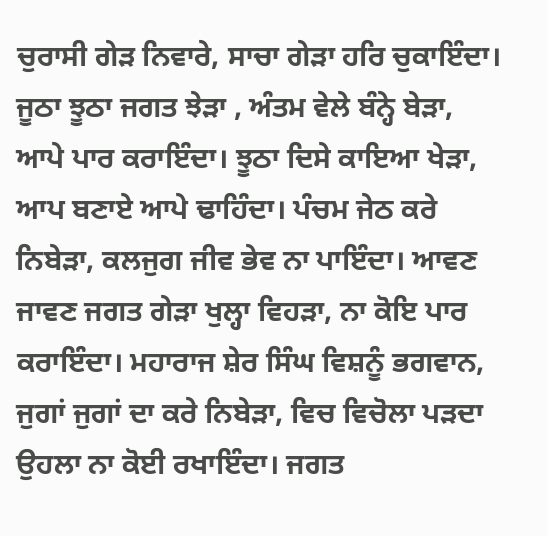ਚੁਰਾਸੀ ਗੇੜ ਨਿਵਾਰੇ, ਸਾਚਾ ਗੇੜਾ ਹਰਿ ਚੁਕਾਇੰਦਾ। ਜੂਠਾ ਝੂਠਾ ਜਗਤ ਝੇੜਾ , ਅੰਤਮ ਵੇਲੇ ਬੰਨ੍ਹੇ ਬੇੜਾ, ਆਪੇ ਪਾਰ ਕਰਾਇੰਦਾ। ਝੂਠਾ ਦਿਸੇ ਕਾਇਆ ਖੇੜਾ, ਆਪ ਬਣਾਏ ਆਪੇ ਢਾਹਿੰਦਾ। ਪੰਚਮ ਜੇਠ ਕਰੇ ਨਿਬੇੜਾ, ਕਲਜੁਗ ਜੀਵ ਭੇਵ ਨਾ ਪਾਇੰਦਾ। ਆਵਣ ਜਾਵਣ ਜਗਤ ਗੇੜਾ ਖੁਲ੍ਹਾ ਵਿਹੜਾ, ਨਾ ਕੋਇ ਪਾਰ ਕਰਾਇੰਦਾ। ਮਹਾਰਾਜ ਸ਼ੇਰ ਸਿੰਘ ਵਿਸ਼ਨੂੰ ਭਗਵਾਨ, ਜੁਗਾਂ ਜੁਗਾਂ ਦਾ ਕਰੇ ਨਿਬੇੜਾ, ਵਿਚ ਵਿਚੋਲਾ ਪੜਦਾ ਉਹਲਾ ਨਾ ਕੋਈ ਰਖਾਇੰਦਾ। ਜਗਤ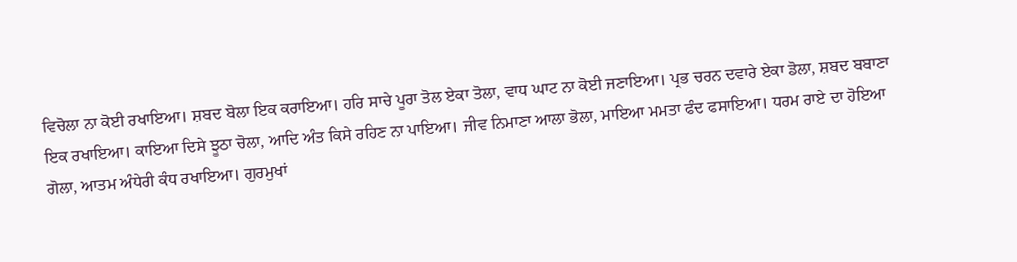ਵਿਚੋਲਾ ਨਾ ਕੋਈ ਰਖਾਇਆ। ਸ਼ਬਦ ਬੋਲਾ ਇਕ ਕਰਾਇਆ। ਹਰਿ ਸਾਚੇ ਪੂਰਾ ਤੋਲ ਏਕਾ ਤੋਲਾ, ਵਾਧ ਘਾਟ ਨਾ ਕੋਈ ਜਣਾਇਆ। ਪ੍ਰਭ ਚਰਨ ਦਵਾਰੇ ਏਕਾ ਡੋਲਾ, ਸ਼ਬਦ ਬਬਾਣਾ ਇਕ ਰਖਾਇਆ। ਕਾਇਆ ਦਿਸੇ ਝੂਠਾ ਚੋਲਾ, ਆਦਿ ਅੰਤ ਕਿਸੇ ਰਹਿਣ ਨਾ ਪਾਇਆ। ਜੀਵ ਨਿਮਾਣਾ ਆਲਾ ਭੋਲਾ, ਮਾਇਆ ਮਮਤਾ ਫੰਦ ਫਸਾਇਆ। ਧਰਮ ਰਾਏ ਦਾ ਹੋਇਆ ਗੋਲਾ, ਆਤਮ ਅੰਧੇਰੀ ਕੰਧ ਰਖਾਇਆ। ਗੁਰਮੁਖਾਂ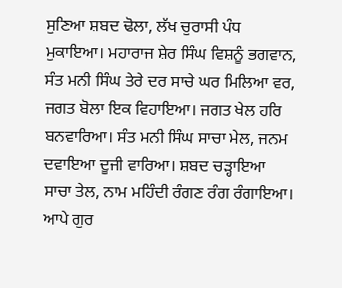ਸੁਣਿਆ ਸ਼ਬਦ ਢੋਲਾ, ਲੱਖ ਚੁਰਾਸੀ ਪੰਧ ਮੁਕਾਇਆ। ਮਹਾਰਾਜ ਸ਼ੇਰ ਸਿੰਘ ਵਿਸ਼ਨੂੰ ਭਗਵਾਨ, ਸੰਤ ਮਨੀ ਸਿੰਘ ਤੇਰੇ ਦਰ ਸਾਚੇ ਘਰ ਮਿਲਿਆ ਵਰ, ਜਗਤ ਬੋਲਾ ਇਕ ਵਿਹਾਇਆ। ਜਗਤ ਖੇਲ ਹਰਿ ਬਨਵਾਰਿਆ। ਸੰਤ ਮਨੀ ਸਿੰਘ ਸਾਚਾ ਮੇਲ, ਜਨਮ ਦਵਾਇਆ ਦੂਜੀ ਵਾਰਿਆ। ਸ਼ਬਦ ਚੜ੍ਹਾਇਆ ਸਾਚਾ ਤੇਲ, ਨਾਮ ਮਹਿੰਦੀ ਰੰਗਣ ਰੰਗ ਰੰਗਾਇਆ। ਆਪੇ ਗੁਰ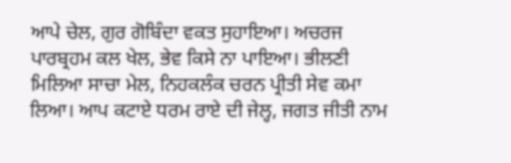ਆਪੇ ਚੇਲ, ਗੁਰ ਗੋਬਿੰਦਾ ਵਕਤ ਸੁਹਾਇਆ। ਅਚਰਜ ਪਾਰਬ੍ਰਹਮ ਕਲ ਖੇਲ, ਭੇਵ ਕਿਸੇ ਨਾ ਪਾਇਆ। ਭੀਲਣੀ ਮਿਲਿਆ ਸਾਚਾ ਮੇਲ, ਨਿਹਕਲੰਕ ਚਰਨ ਪ੍ਰੀਤੀ ਸੇਵ ਕਮਾ ਲਿਆ। ਆਪ ਕਟਾਏ ਧਰਮ ਰਾਏ ਦੀ ਜੇਲ੍ਹ, ਜਗਤ ਜੀਤੀ ਨਾਮ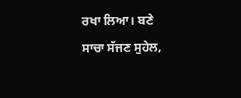ਰਖਾ ਲਿਆ। ਬਣੇ ਸਾਚਾ ਸੱਜਣ ਸੁਹੇਲ,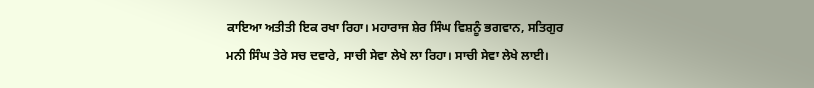ਕਾਇਆ ਅਤੀਤੀ ਇਕ ਰਖਾ ਰਿਹਾ। ਮਹਾਰਾਜ ਸ਼ੇਰ ਸਿੰਘ ਵਿਸ਼ਨੂੰ ਭਗਵਾਨ, ਸਤਿਗੁਰ ਮਨੀ ਸਿੰਘ ਤੇਰੇ ਸਚ ਦਵਾਰੇ, ਸਾਚੀ ਸੇਵਾ ਲੇਖੇ ਲਾ ਰਿਹਾ। ਸਾਚੀ ਸੇਵਾ ਲੇਖੇ ਲਾਈ।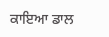ਕਾਇਆ ਡਾਲ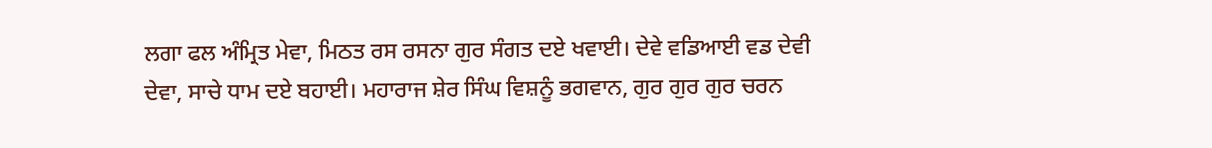ਲਗਾ ਫਲ ਅੰਮ੍ਰਿਤ ਮੇਵਾ, ਮਿਠਤ ਰਸ ਰਸਨਾ ਗੁਰ ਸੰਗਤ ਦਏ ਖਵਾਈ। ਦੇਵੇ ਵਡਿਆਈ ਵਡ ਦੇਵੀ ਦੇਵਾ, ਸਾਚੇ ਧਾਮ ਦਏ ਬਹਾਈ। ਮਹਾਰਾਜ ਸ਼ੇਰ ਸਿੰਘ ਵਿਸ਼ਨੂੰ ਭਗਵਾਨ, ਗੁਰ ਗੁਰ ਗੁਰ ਚਰਨ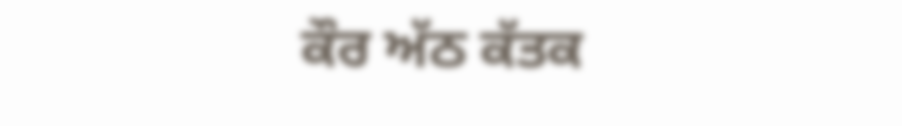ਕੌਰ ਅੱਠ ਕੱਤਕ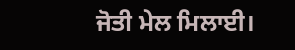ਜੋਤੀ ਮੇਲ ਮਿਲਾਈ।